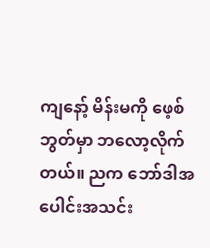ကျနော့် မိန်းမကို ဖေ့စ်ဘွတ်မှာ ဘလော့လိုက်တယ်။ ညက ဘော်ဒါအပေါင်းအသင်း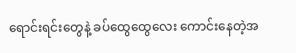ရောင်းရင်းတွေနဲ့ ခပ်ထွေထွေလေး ကောင်းနေတဲ့အ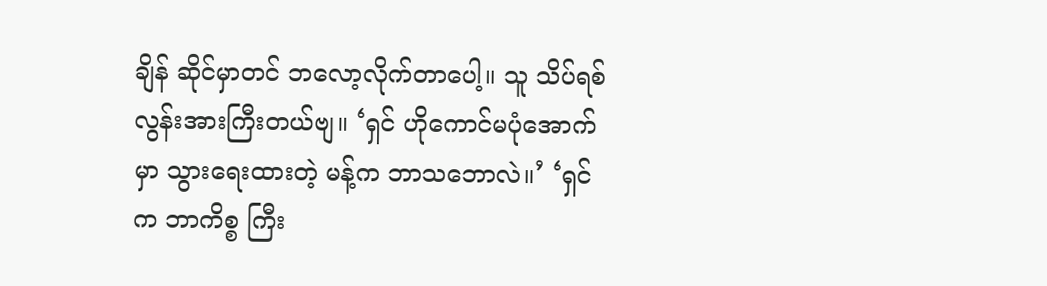ချိန် ဆိုင်မှာတင် ဘလော့လိုက်တာပေါ့။ သူ သိပ်ရစ်လွန်းအားကြီးတယ်ဗျ။ ‘ရှင် ဟိုကောင်မပုံအောက်မှာ သွားရေးထားတဲ့ မန့်က ဘာသဘောလဲ။’ ‘ရှင်က ဘာကိစ္စ ကြီး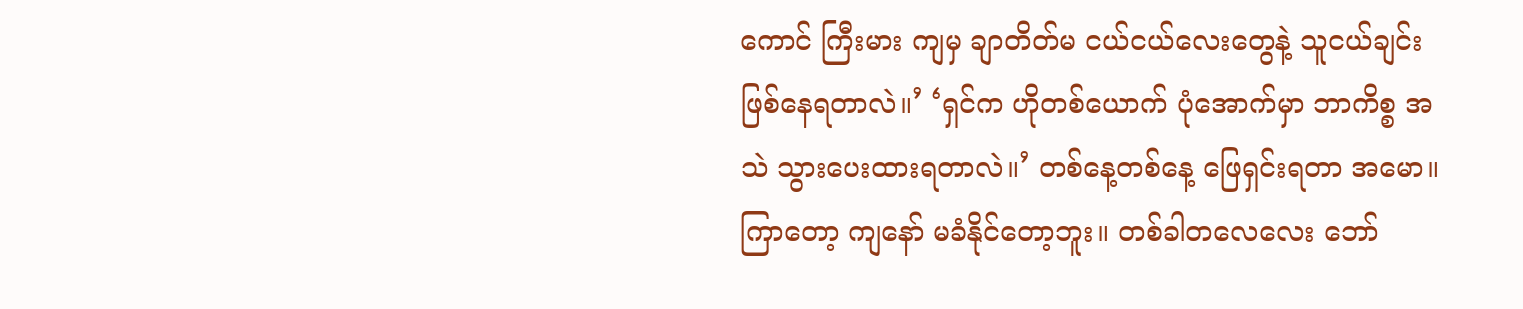ကောင် ကြီးမား ကျမှ ချာတိတ်မ ငယ်ငယ်လေးတွေနဲ့ သူငယ်ချင်းဖြစ်နေရတာလဲ။’ ‘ရှင်က ဟိုတစ်ယောက် ပုံအောက်မှာ ဘာကိစ္စ အသဲ သွားပေးထားရတာလဲ။’ တစ်နေ့တစ်နေ့ ဖြေရှင်းရတာ အမော။ ကြာတော့ ကျနော် မခံနိုင်တော့ဘူး။ တစ်ခါတလေလေး ဘော်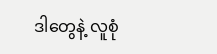ဒါတွေနဲ့ လူစုံ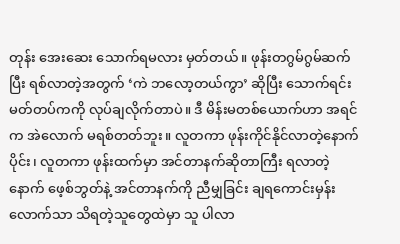တုန်း အေးဆေး သောက်ရမလား မှတ်တယ်။ ဖုန်းတဂွမ်ဂွမ်ဆက်ပြီး ရစ်လာတဲ့အတွက် ‘ကဲ ဘလော့တယ်ကွာ’ ဆိုပြီး သောက်ရင်း မတ်တပ်ကကို လုပ်ချလိုက်တာပဲ။ ဒီ မိန်းမတစ်ယောက်ဟာ အရင်က အဲလောက် မရစ်တတ်ဘူး။ လူတကာ ဖုန်းကိုင်နိုင်လာတဲ့နောက်ပိုင်း၊ လူတကာ ဖုန်းထက်မှာ အင်တာနက်ဆိုတာကြီး ရလာတဲ့နောက် ဖေ့စ်ဘွတ်နဲ့ အင်တာနက်ကို ညီမျှခြင်း ချရကောင်းမှန်းလောက်သာ သိရတဲ့သူတွေထဲမှာ သူ ပါလာ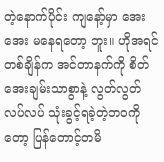တဲ့နောက်ပိုင်း ကျနော့်မှာ အေးအေး မနေရတော့ ဘူး။ ဟိုအရင်တစ်ချိန်က အင်တာနက်ကို စိတ်အေးချမ်းသာစွာနဲ့ လွတ်လွတ်လပ်လပ် သုံးခွင့်ရခဲ့တဲ့ဘဝကိုတော့ ပြန်တောင့်တမိ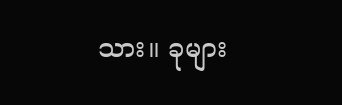သား။ ခုများ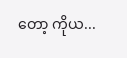တော့ ကိုယ...